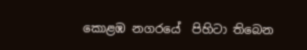කොළඹ නගරයේ  පිහිටා තිබෙන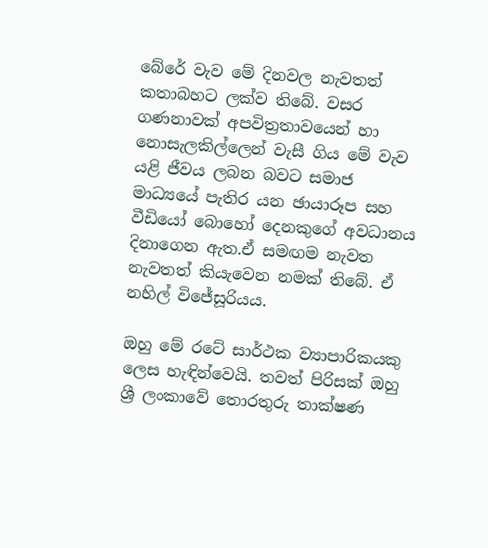බේරේ වැව මේ දිනවල නැවතත් කතාබහට ලක්ව තිබේ. වසර ගණනාවක් අපවිත්‍රතාවයෙන් හා නොසැලකිල්ලෙන් වැසී ගිය මේ වැව යළි ජීවය ලබන බවට සමාජ මාධ්‍යයේ පැතිර යන ඡායාරූප සහ වීඩියෝ බොහෝ දෙනකුගේ අවධානය දිනාගෙන ඇත.ඒ සමඟම නැවත නැවතත් කියැවෙන නමක් තිබේ. ඒ නහිල් විජේසූරියය.

ඔහු මේ රටේ සාර්ථක ව්‍යාපාරිකයකු ලෙස හැඳින්වෙයි. තවත් පිරිසක් ඔහු ශ්‍රී ලංකාවේ තොරතුරු තාක්ෂණ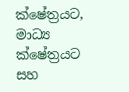ක්ෂේත්‍රයට, මාධ්‍ය ක්ෂේත්‍රයට සහ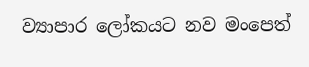ව්‍යාපාර ලෝකයට නව මංපෙත්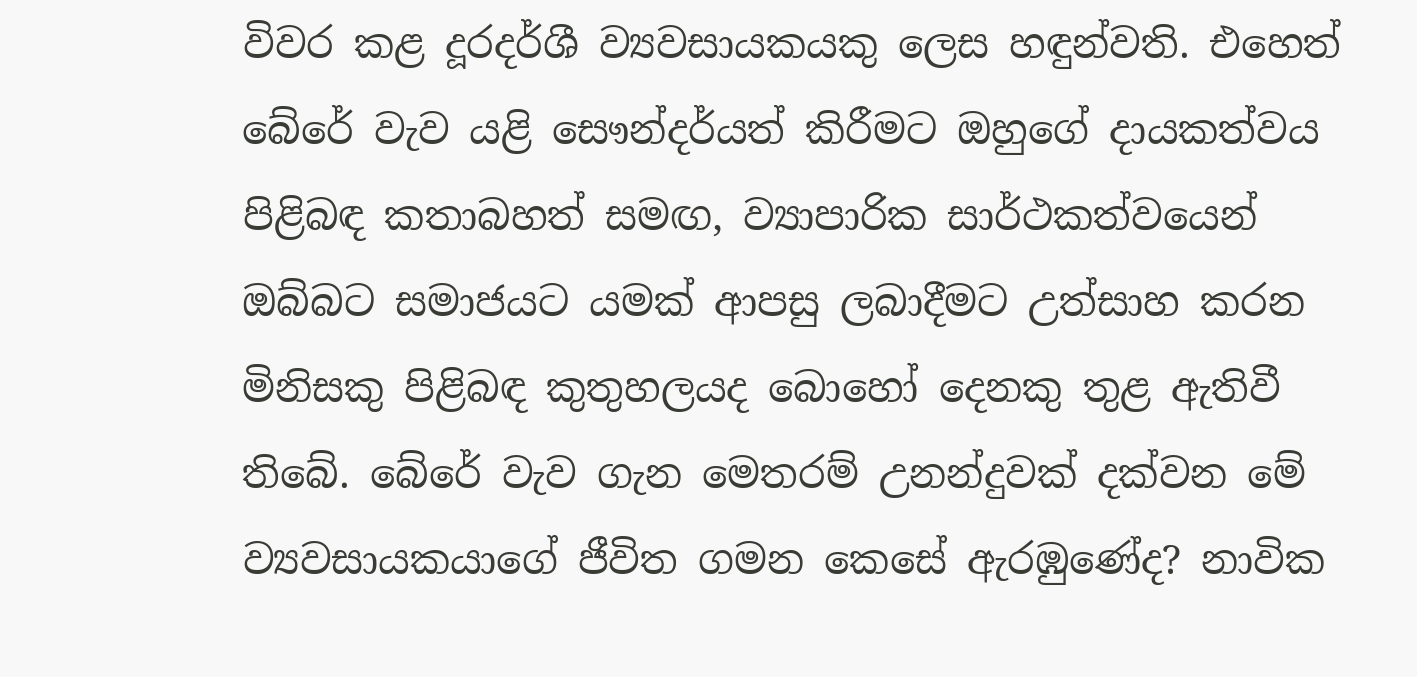විවර කළ දූරදර්ශී ව්‍යවසායකයකු ලෙස හඳුන්වති. එහෙත් බේරේ වැව යළි සෞන්දර්යත් කිරීමට ඔහුගේ දායකත්වය පිළිබඳ කතාබහත් සමඟ, ව්‍යාපාරික සාර්ථකත්වයෙන් ඔබ්බට සමාජයට යමක් ආපසු ලබාදීමට උත්සාහ කරන මිනිසකු පිළිබඳ කුතුහලයද බොහෝ දෙනකු තුළ ඇතිවී තිබේ. බේරේ වැව ගැන මෙතරම් උනන්දුවක් දක්වන මේ ව්‍යවසායකයාගේ ජීවිත ගමන කෙසේ ඇරඹුණේද? නාවික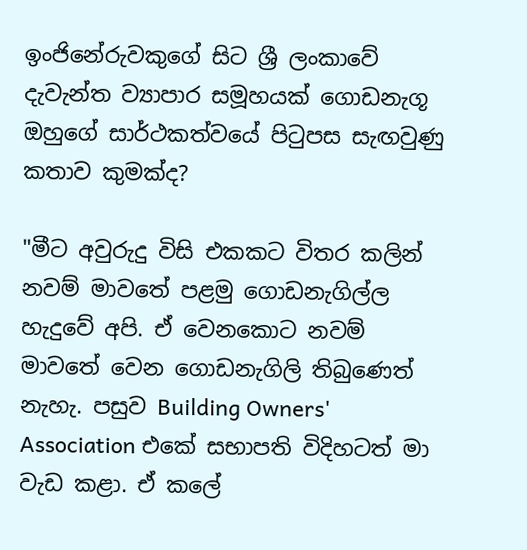ඉංජිනේරුවකුගේ සිට ශ්‍රී ලංකාවේ දැවැන්ත ව්‍යාපාර සමූහයක් ගොඩනැගූ ඔහුගේ සාර්ථකත්වයේ පිටුපස සැඟවුණු කතාව කුමක්ද?

"මීට අවුරුදු විසි එකකට විතර කලින් නවම් මාවතේ පළමු ගොඩනැගිල්ල හැදුවේ අපි. ඒ වෙනකොට නවම් මාවතේ වෙන ගොඩනැගිලි තිබුණෙත් නැහැ. පසුව Building Owners' Association එකේ සභාපති විදිහටත් මා වැඩ කළා. ඒ කලේ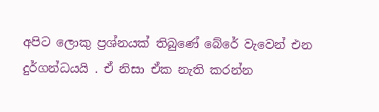අපිට ලොකු ප්‍රශ්නයක් තිබුණේ බේරේ වැවෙන් එන දුර්ගන්ධයයි . ඒ නිසා ඒක නැති කරන්න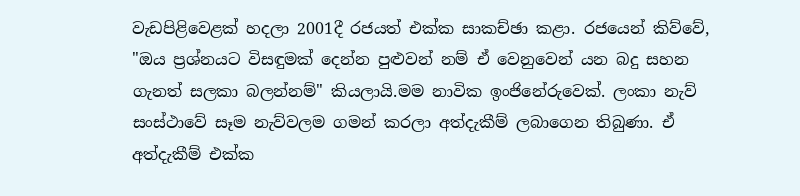වැඩපිළිවෙළක් හදලා 2001දී රජයත් එක්ක සාකච්ඡා කළා. රජයෙන් කිව්වේ, "ඔය ප්‍රශ්නයට විසඳුමක් දෙන්න පුළුවන් නම් ඒ වෙනුවෙන් යන බදු සහන ගැනත් සලකා බලන්නම්" කියලායි.මම නාවික ඉංජිනේරුවෙක්. ලංකා නැව් සංස්ථාවේ සෑම නැව්වලම ගමන් කරලා අත්දැකීම් ලබාගෙන තිබුණා. ඒ අත්දැකීම් එක්ක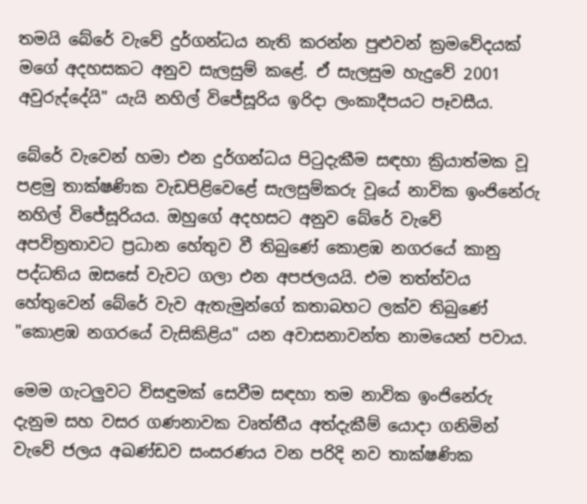තමයි බේරේ වැවේ දුර්ගන්ධය නැති කරන්න පුළුවන් ක්‍රමවේදයක් මගේ අදහසකට අනුව සැලසුම් කළේ. ඒ සැලසුම හැදුවේ 2001 අවුරුද්දේයි" යැයි නහිල් විජේසූරිය ඉරිදා ලංකාදීපයට පෑවසීය.

බේරේ වැවෙන් හමා එන දුර්ගන්ධය පිටුදැකීම සඳහා ක්‍රියාත්මක වූ පළමු තාක්ෂණික වැඩපිළිවෙළේ සැලසුම්කරු වූයේ නාවික ඉංජිනේරු නහිල් විජේසූරියය. ඔහුගේ අදහසට අනුව බේරේ වැවේ අපවිත්‍රතාවට ප්‍රධාන හේතුව වී තිබුණේ කොළඹ නගරයේ කානු පද්ධතිය ඔසසේ වැවට ගලා එන අපජලයයි. එම තත්ත්වය හේතුවෙන් බේරේ වැව ඇතැමුන්ගේ කතාබහට ලක්ව තිබුණේ "කොළඹ නගරයේ වැසිකිළිය" යන අවාසනාවන්ත නාමයෙන් පවාය.

මෙම ගැටලුවට විසඳුමක් සෙවීම සඳහා තම නාවික ඉංජිනේරු දැනුම සහ වසර ගණනාවක වෘත්තීය අත්දැකීම් යොදා ගනිමින් වැවේ ජලය අඛණ්ඩව සංසරණය වන පරිදි නව තාක්ෂණික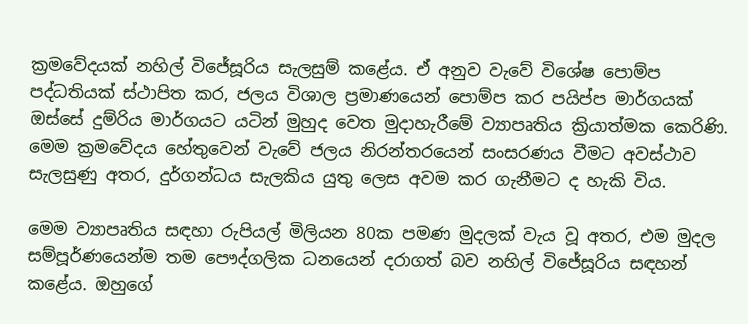ක්‍රමවේදයක් නහිල් විජේසූරිය සැලසුම් කළේය. ඒ අනුව වැවේ විශේෂ පොම්ප පද්ධතියක් ස්ථාපිත කර, ජලය විශාල ප්‍රමාණයෙන් පොම්ප කර පයිප්ප මාර්ගයක් ඔස්සේ දුම්රිය මාර්ගයට යටින් මුහුද වෙත මුදාහැරීමේ ව්‍යාපෘතිය ක්‍රියාත්මක කෙරිණි. මෙම ක්‍රමවේදය හේතුවෙන් වැවේ ජලය නිරන්තරයෙන් සංසරණය වීමට අවස්ථාව සැලසුණු අතර, දුර්ගන්ධය සැලකිය යුතු ලෙස අවම කර ගැනීමට ද හැකි විය.

මෙම ව්‍යාපෘතිය සඳහා රුපියල් මිලියන 80ක පමණ මුදලක් වැය වූ අතර, එම මුදල සම්පූර්ණයෙන්ම තම පෞද්ගලික ධනයෙන් දරාගත් බව නහිල් විජේසූරිය සඳහන් කළේය. ඔහුගේ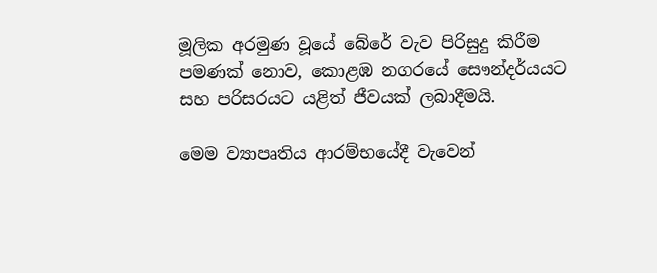මූලික අරමුණ වූයේ බේරේ වැව පිරිසුදු කිරීම පමණක් නොව, කොළඹ නගරයේ සෞන්දර්යයට සහ පරිසරයට යළිත් ජීවයක් ලබාදීමයි.

මෙම ව්‍යාපෘතිය ආරම්භයේදී වැවෙන්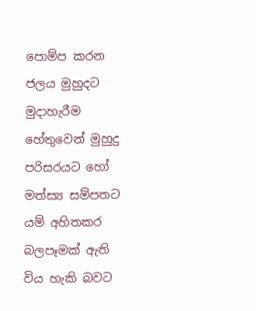පොම්ප කරන ජලය මුහුදට මුදාහැරීම හේතුවෙන් මුහුදු පරිසරයට හෝ මත්ස්‍ය සම්පතට යම් අහිතකර බලපෑමක් ඇති විය හැකි බවට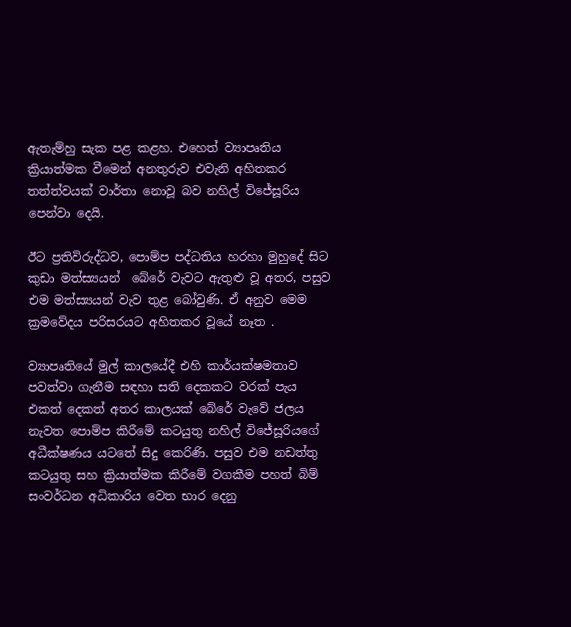ඇතැම්හු සැක පළ කළහ. එහෙත් ව්‍යාපෘතිය ක්‍රියාත්මක වීමෙන් අනතුරුව එවැනි අහිතකර තත්ත්වයක් වාර්තා නොවූ බව නහිල් විජේසූරිය පෙන්වා දෙයි.

ඊට ප්‍රතිවිරුද්ධව, පොම්ප පද්ධතිය හරහා මුහුදේ සිට කුඩා මත්ස්‍යයන්  බේරේ වැවට ඇතුළු වූ අතර, පසුව එම මත්ස්‍යයන් වැව තුළ බෝවුණි. ඒ අනුව මෙම ක්‍රමවේදය පරිසරයට අහිතකර වූයේ නෑත .

ව්‍යාපෘතියේ මුල් කාලයේදී එහි කාර්යක්ෂමතාව පවත්වා ගැනීම සඳහා සති දෙකකට වරක් පැය එකත් දෙකත් අතර කාලයක් බේරේ වැවේ ජලය නැවත පොම්ප කිරීමේ කටයුතු නහිල් විජේසූරියගේ අධීක්ෂණය යටතේ සිදු කෙරිණි. පසුව එම නඩත්තු කටයුතු සහ ක්‍රියාත්මක කිරීමේ වගකීම පහත් බිම් සංවර්ධන අධිකාරිය වෙත භාර දෙනු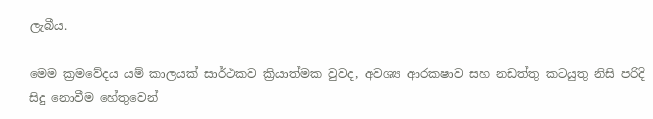ලැබීය.

මෙම ක්‍රමවේදය යම් කාලයක් සාර්ථකව ක්‍රියාත්මක වුවද, අවශ්‍ය ආරකෂාව සහ නඩත්තු කටයුතු නිසි පරිදි සිදු නොවීම හේතුවෙන්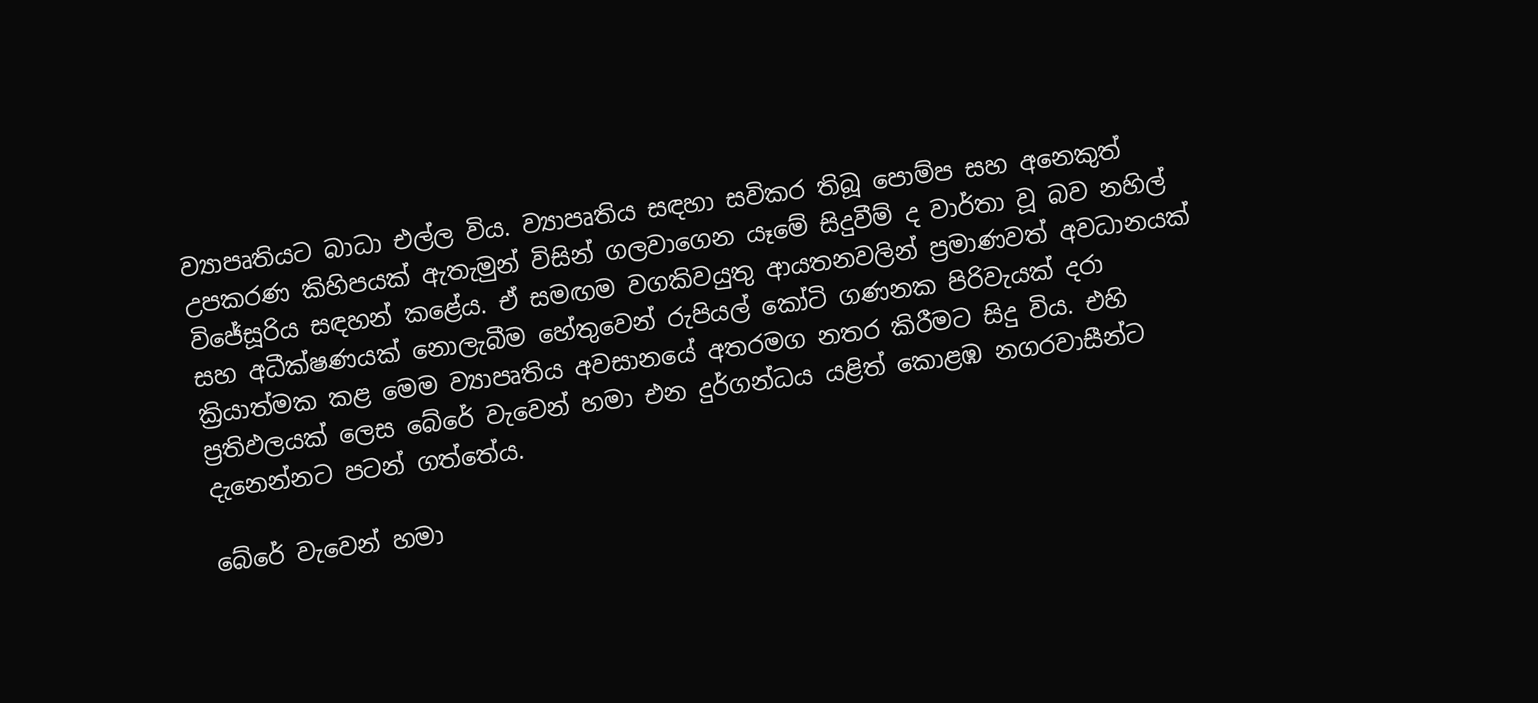ව්‍යාපෘතියට බාධා එල්ල විය. ව්‍යාපෘතිය සඳහා සවිකර තිබූ පොම්ප සහ අනෙකුත් උපකරණ කිහිපයක් ඇතැමුන් විසින් ගලවාගෙන යෑමේ සිදුවීම් ද වාර්තා වූ බව නහිල් විජේසූරිය සඳහන් කළේය. ඒ සමඟම වගකිවයුතු ආයතනවලින් ප්‍රමාණවත් අවධානයක් සහ අධීක්ෂණයක් නොලැබීම හේතුවෙන් රුපියල් කෝටි ගණනක පිරිවැයක් දරා ක්‍රියාත්මක කළ මෙම ව්‍යාපෘතිය අවසානයේ අතරමග නතර කිරීමට සිදු විය. එහි ප්‍රතිඵලයක් ලෙස බේරේ වැවෙන් හමා එන දුර්ගන්ධය යළිත් කොළඹ නගරවාසීන්ට දැනෙන්නට පටන් ගත්තේය.

බේරේ වැවෙන් හමා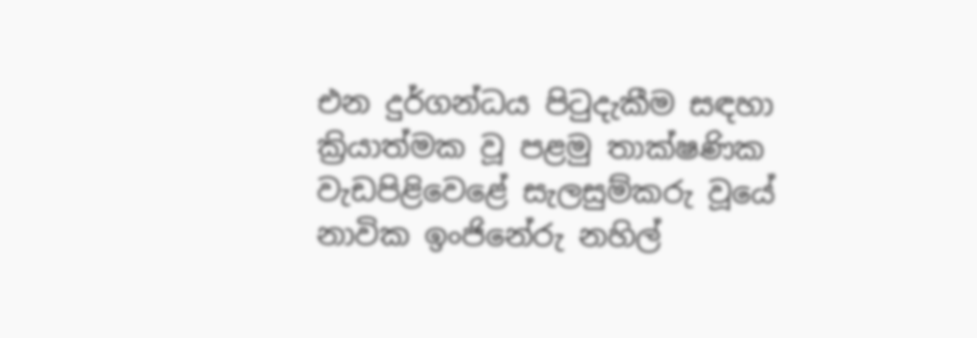එන දුර්ගන්ධය පිටුදැකීම සඳහා ක්‍රියාත්මක වූ පළමු තාක්ෂණික වැඩපිළිවෙළේ සැලසුම්කරු වූයේ නාවික ඉංජිනේරු නහිල්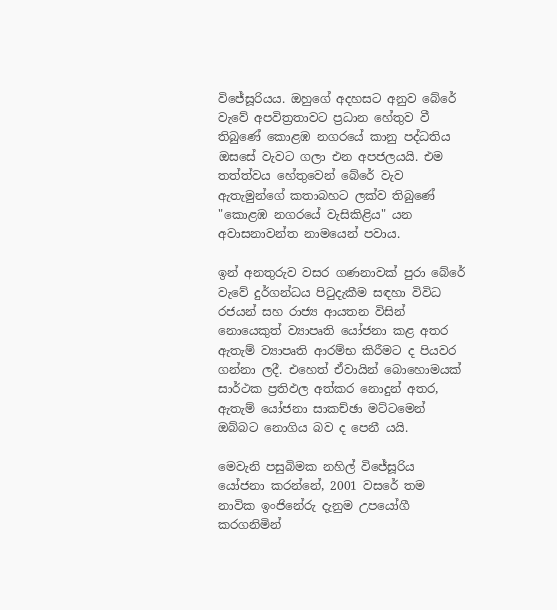විජේසූරියය. ඔහුගේ අදහසට අනුව බේරේ වැවේ අපවිත්‍රතාවට ප්‍රධාන හේතුව වී තිබුණේ කොළඹ නගරයේ කානු පද්ධතිය ඔසසේ වැවට ගලා එන අපජලයයි. එම තත්ත්වය හේතුවෙන් බේරේ වැව ඇතැමුන්ගේ කතාබහට ලක්ව තිබුණේ "කොළඹ නගරයේ වැසිකිළිය" යන අවාසනාවන්ත නාමයෙන් පවාය.

ඉන් අනතුරුව වසර ගණනාවක් පුරා බේරේ වැවේ දුර්ගන්ධය පිටුදැකීම සඳහා විවිධ රජයන් සහ රාජ්‍ය ආයතන විසින් නොයෙකුත් ව්‍යාපෘති යෝජනා කළ අතර ඇතැම් ව්‍යාපෘති ආරම්භ කිරීමට ද පියවර ගන්නා ලදී. එහෙත් ඒවායින් බොහොමයක් සාර්ථක ප්‍රතිඵල අත්කර නොදුන් අතර, ඇතැම් යෝජනා සාකච්ඡා මට්ටමෙන් ඔබ්බට නොගිය බව ද පෙනී යයි.

මෙවැනි පසුබිමක නහිල් විජේසූරිය යෝජනා කරන්නේ, 2001 වසරේ තම නාවික ඉංජිනේරු දැනුම උපයෝගී කරගනිමින්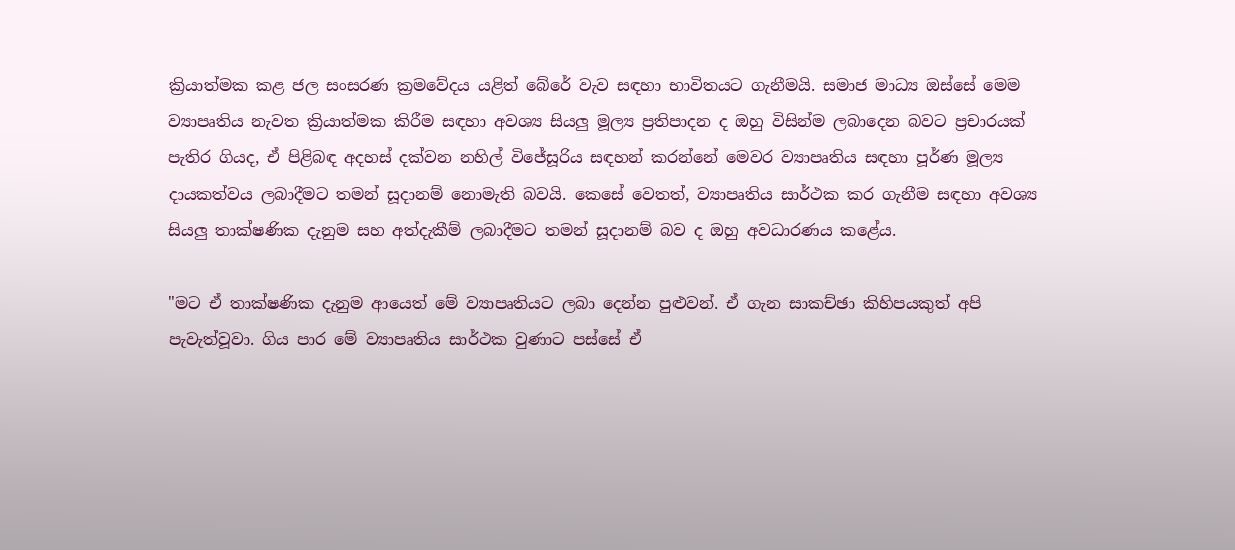ක්‍රියාත්මක කළ ජල සංසරණ ක්‍රමවේදය යළිත් බේරේ වැව සඳහා භාවිතයට ගැනීමයි. සමාජ මාධ්‍ය ඔස්සේ මෙම ව්‍යාපෘතිය නැවත ක්‍රියාත්මක කිරීම සඳහා අවශ්‍ය සියලු මූල්‍ය ප්‍රතිපාදන ද ඔහු විසින්ම ලබාදෙන බවට ප්‍රචාරයක් පැතිර ගියද, ඒ පිළිබඳ අදහස් දක්වන නහිල් විජේසූරිය සඳහන් කරන්නේ මෙවර ව්‍යාපෘතිය සඳහා පූර්ණ මූල්‍ය දායකත්වය ලබාදීමට තමන් සූදානම් නොමැති බවයි. කෙසේ වෙතත්, ව්‍යාපෘතිය සාර්ථක කර ගැනීම සඳහා අවශ්‍ය සියලු තාක්ෂණික දැනුම සහ අත්දැකීම් ලබාදීමට තමන් සූදානම් බව ද ඔහු අවධාරණය කළේය.

"මට ඒ තාක්ෂණික දැනුම ආයෙත් මේ ව්‍යාපෘතියට ලබා දෙන්න පුළුවන්. ඒ ගැන සාකච්ඡා කිහිපයකුත් අපි පැවැත්වූවා. ගිය පාර මේ ව්‍යාපෘතිය සාර්ථක වුණාට පස්සේ ඒ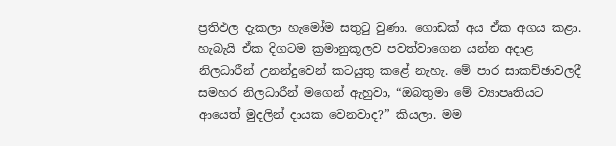ප්‍රතිඵල දැකලා හැමෝම සතුටු වුණා. ගොඩක් අය ඒක අගය කළා. හැබැයි ඒක දිගටම ක්‍රමානුකූලව පවත්වාගෙන යන්න අදාළ නිලධාරීන් උනන්දුවෙන් කටයුතු කළේ නැහැ. මේ පාර සාකච්ඡාවලදී සමහර නිලධාරීන් මගෙන් ඇහුවා, “ඔබතුමා මේ ව්‍යාපෘතියට ආයෙත් මුදලින් දායක වෙනවාද?” කියලා. මම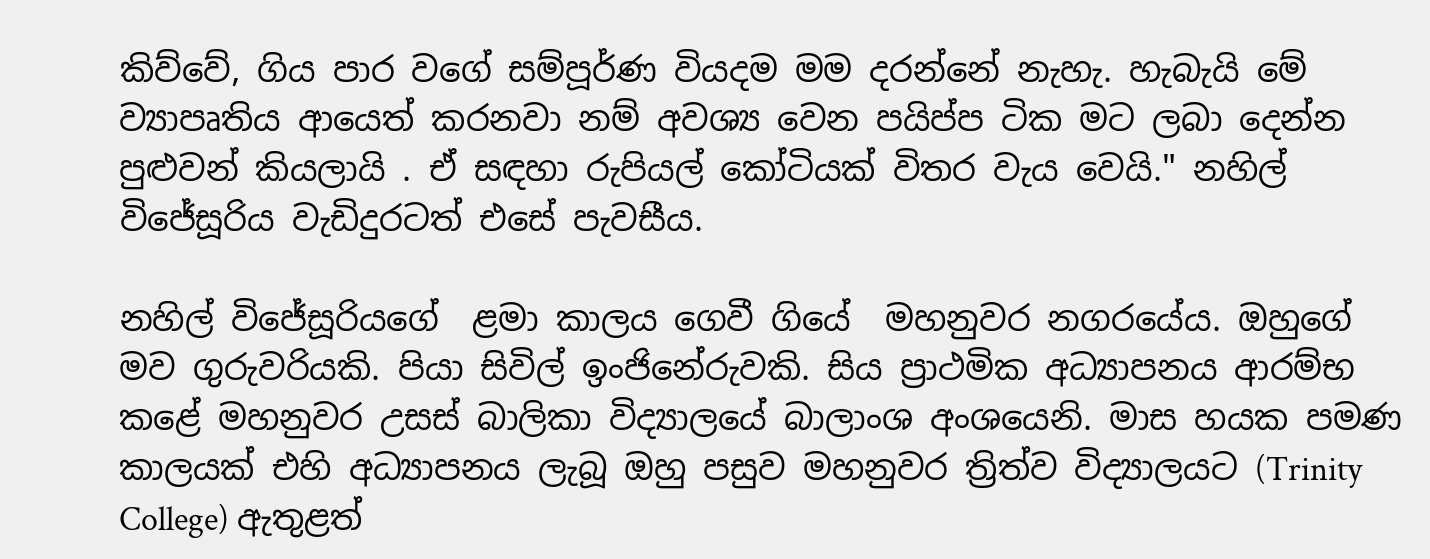කිව්වේ, ගිය පාර වගේ සම්පූර්ණ වියදම මම දරන්නේ නැහැ. හැබැයි මේ ව්‍යාපෘතිය ආයෙත් කරනවා නම් අවශ්‍ය වෙන පයිප්ප ටික මට ලබා දෙන්න පුළුවන් කියලායි . ඒ සඳහා රුපියල් කෝටියක් විතර වැය වෙයි." නහිල් විජේසූරිය වැඩිදුරටත් එසේ පැවසීය.

නහිල් විජේසූරියගේ  ළමා කාලය ගෙවී ගියේ  මහනුවර නගරයේය. ඔහුගේ මව ගුරුවරියකි. පියා සිවිල් ඉංජිනේරුවකි. සිය ප්‍රාථමික අධ්‍යාපනය ආරම්භ කළේ මහනුවර උසස් බාලිකා විද්‍යාලයේ බාලාංශ අංශයෙනි. මාස හයක පමණ කාලයක් එහි අධ්‍යාපනය ලැබූ ඔහු පසුව මහනුවර ත්‍රිත්ව විද්‍යාලයට (Trinity College) ඇතුළත්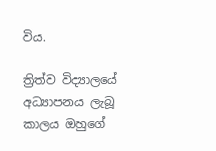විය.

ත්‍රිත්ව විද්‍යාලයේ අධ්‍යාපනය ලැබූ කාලය ඔහුගේ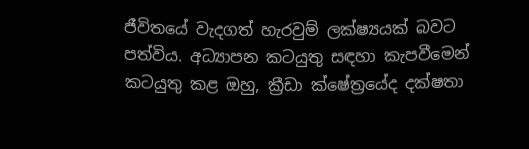ජීවිතයේ වැදගත් හැරවුම් ලක්ෂ්‍යයක් බවට පත්විය. අධ්‍යාපන කටයුතු සඳහා කැපවීමෙන් කටයුතු කළ ඔහු, ක්‍රීඩා ක්ෂේත්‍රයේද දක්ෂතා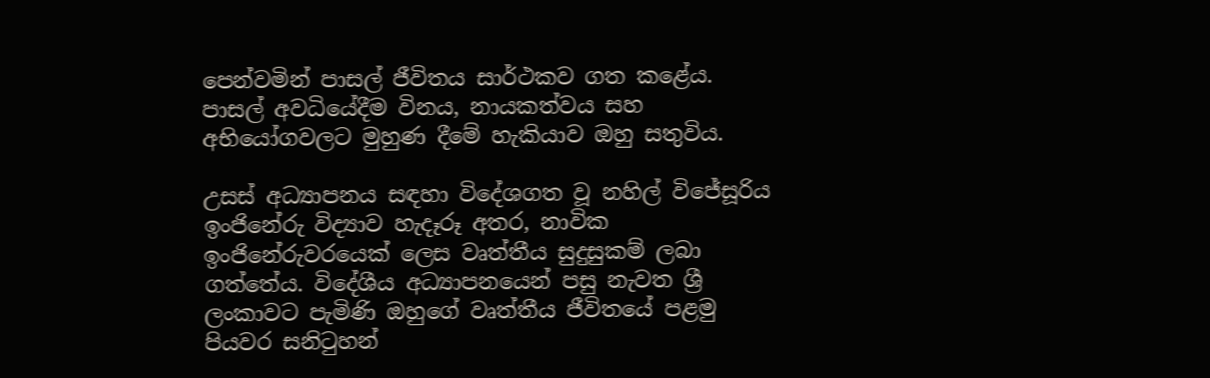පෙන්වමින් පාසල් ජීවිතය සාර්ථකව ගත කළේය. පාසල් අවධියේදීම විනය, නායකත්වය සහ අභියෝගවලට මුහුණ දීමේ හැකියාව ඔහු සතුවිය.

උසස් අධ්‍යාපනය සඳහා විදේශගත වූ නහිල් විජේසූරිය  ඉංජිනේරු විද්‍යාව හැදෑරූ අතර, නාවික ඉංජිනේරුවරයෙක් ලෙස වෘත්තීය සුදුසුකම් ලබා ගත්තේය. විදේශීය අධ්‍යාපනයෙන් පසු නැවත ශ්‍රී ලංකාවට පැමිණි ඔහුගේ වෘත්තීය ජීවිතයේ පළමු පියවර සනිටුහන්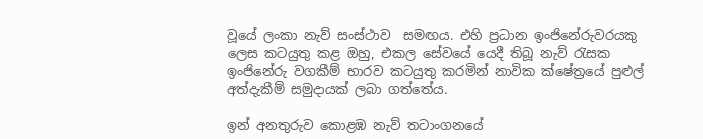වූයේ ලංකා නැව් සංස්ථාව  සමඟය. එහි ප්‍රධාන ඉංජිනේරුවරයකු ලෙස කටයුතු කළ ඔහු, එකල සේවයේ යෙදී තිබූ නැව් රැසක ඉංජිනේරු වගකීම් භාරව කටයුතු කරමින් නාවික ක්ෂේත්‍රයේ පුළුල් අත්දැකීම් සමුදායක් ලබා ගත්තේය.

ඉන් අනතුරුව කොළඹ නැව් තටාංගනයේ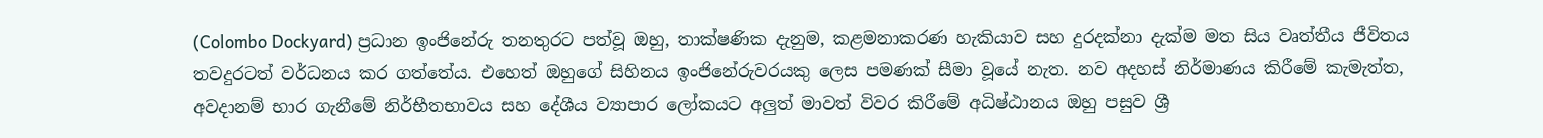(Colombo Dockyard) ප්‍රධාන ඉංජිනේරු තනතුරට පත්වූ ඔහු, තාක්ෂණික දැනුම, කළමනාකරණ හැකියාව සහ දුරදක්නා දැක්ම මත සිය වෘත්තීය ජීවිතය තවදුරටත් වර්ධනය කර ගත්තේය. එහෙත් ඔහුගේ සිහිනය ඉංජිනේරුවරයකු ලෙස පමණක් සීමා වූයේ නැත. නව අදහස් නිර්මාණය කිරීමේ කැමැත්ත, අවදානම් භාර ගැනීමේ නිර්භීතභාවය සහ දේශීය ව්‍යාපාර ලෝකයට අලුත් මාවත් විවර කිරීමේ අධිෂ්ඨානය ඔහු පසුව ශ්‍රී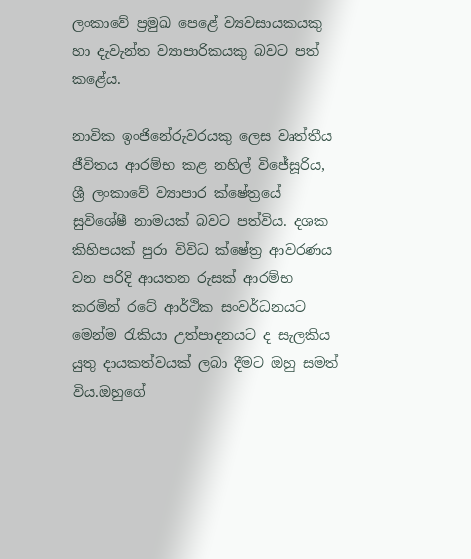ලංකාවේ ප්‍රමුඛ පෙළේ ව්‍යවසායකයකු හා දැවැන්ත ව්‍යාපාරිකයකු බවට පත් කළේය.

නාවික ඉංජිනේරුවරයකු ලෙස වෘත්තීය ජීවිතය ආරම්භ කළ නහිල් විජේසූරිය,  ශ්‍රී ලංකාවේ ව්‍යාපාර ක්ෂේත්‍රයේ සුවිශේෂී නාමයක් බවට පත්විය. දශක කිහිපයක් පුරා විවිධ ක්ෂේත්‍ර ආවරණය වන පරිදි ආයතන රුසක් ආරම්භ කරමින් රටේ ආර්ථික සංවර්ධනයට මෙන්ම රැකියා උත්පාදනයට ද සැලකිය යුතු දායකත්වයක් ලබා දීමට ඔහු සමත් විය.ඔහුගේ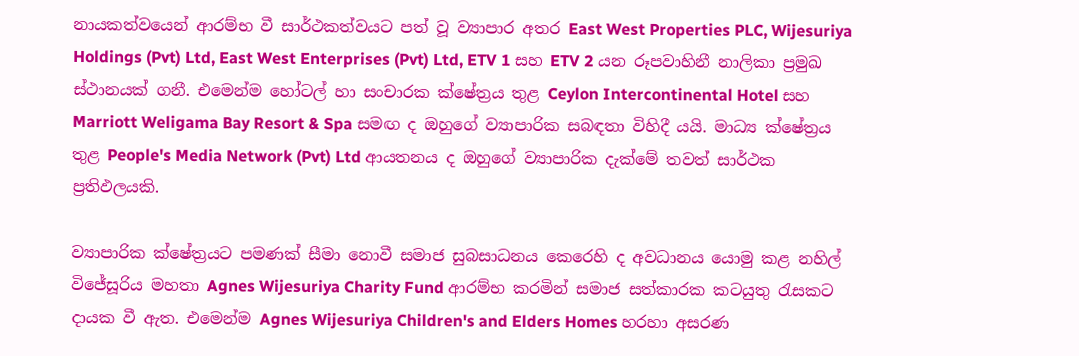නායකත්වයෙන් ආරම්භ වී සාර්ථකත්වයට පත් වූ ව්‍යාපාර අතර East West Properties PLC, Wijesuriya Holdings (Pvt) Ltd, East West Enterprises (Pvt) Ltd, ETV 1 සහ ETV 2 යන රූපවාහිනී නාලිකා ප්‍රමුඛ ස්ථානයක් ගනී. එමෙන්ම හෝටල් හා සංචාරක ක්ෂේත්‍රය තුළ Ceylon Intercontinental Hotel සහ Marriott Weligama Bay Resort & Spa සමඟ ද ඔහුගේ ව්‍යාපාරික සබඳතා විහිදී යයි. මාධ්‍ය ක්ෂේත්‍රය තුළ People's Media Network (Pvt) Ltd ආයතනය ද ඔහුගේ ව්‍යාපාරික දැක්මේ තවත් සාර්ථක ප්‍රතිඵලයකි.

ව්‍යාපාරික ක්ෂේත්‍රයට පමණක් සීමා නොවී සමාජ සුබසාධනය කෙරෙහි ද අවධානය යොමු කළ නහිල් විජේසූරිය මහතා Agnes Wijesuriya Charity Fund ආරම්භ කරමින් සමාජ සත්කාරක කටයුතු රැසකට දායක වී ඇත. එමෙන්ම Agnes Wijesuriya Children's and Elders Homes හරහා අසරණ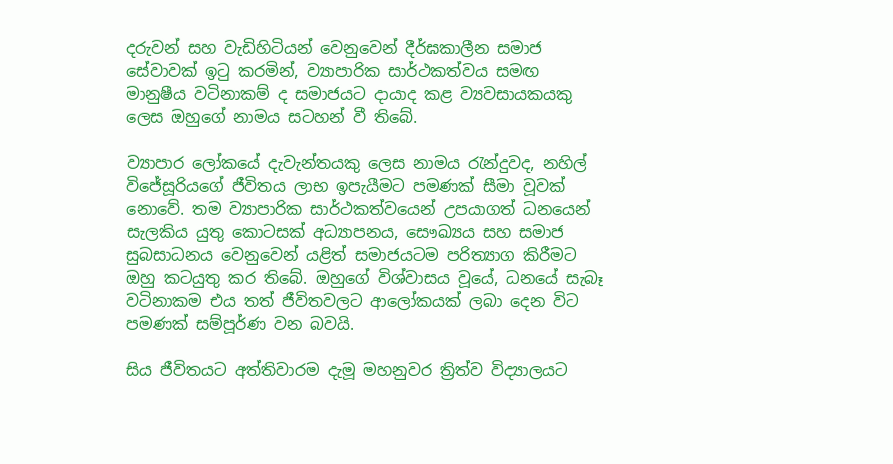දරුවන් සහ වැඩිහිටියන් වෙනුවෙන් දීර්ඝකාලීන සමාජ සේවාවක් ඉටු කරමින්, ව්‍යාපාරික සාර්ථකත්වය සමඟ මානුෂීය වටිනාකම් ද සමාජයට දායාද කළ ව්‍යවසායකයකු ලෙස ඔහුගේ නාමය සටහන් වී තිබේ.

ව්‍යාපාර ලෝකයේ දැවැන්තයකු ලෙස නාමය රැන්දුවද, නහිල් විජේසූරියගේ ජීවිතය ලාභ ඉපැයීමට පමණක් සීමා වූවක් නොවේ. තම ව්‍යාපාරික සාර්ථකත්වයෙන් උපයාගත් ධනයෙන් සැලකිය යුතු කොටසක් අධ්‍යාපනය, සෞඛ්‍යය සහ සමාජ සුබසාධනය වෙනුවෙන් යළිත් සමාජයටම පරිත්‍යාග කිරීමට ඔහු කටයුතු කර තිබේ. ඔහුගේ විශ්වාසය වූයේ, ධනයේ සැබෑ වටිනාකම එය තත් ජීවිතවලට ආලෝකයක් ලබා දෙන විට පමණක් සම්පූර්ණ වන බවයි.

සිය ජීවිතයට අත්තිවාරම දැමූ මහනුවර ත්‍රිත්ව විද්‍යාලයට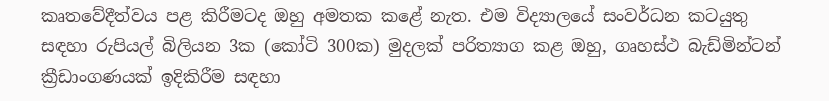කෘතවේදීත්වය පළ කිරීමටද ඔහු අමතක කළේ නැත. එම විද්‍යාලයේ සංවර්ධන කටයුතු සඳහා රුපියල් බිලියන 3ක (කෝටි 300ක) මුදලක් පරිත්‍යාග කළ ඔහු, ගෘහස්ථ බැඩ්මින්ටන් ක්‍රීඩාංගණයක් ඉදිකිරීම සඳහා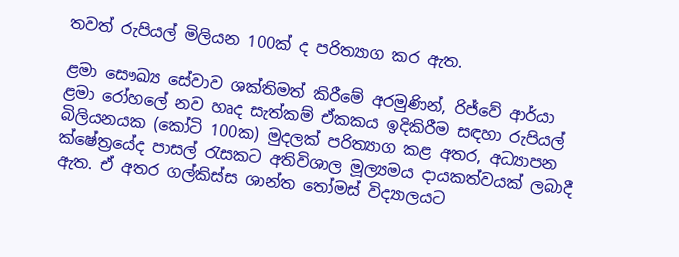තවත් රුපියල් මිලියන 100ක් ද පරිත්‍යාග කර ඇත.

ළමා සෞඛ්‍ය සේවාව ශක්තිමත් කිරීමේ අරමුණින්, රිජ්වේ ආර්යා ළමා රෝහලේ නව හෘද සැත්කම් ඒකකය ඉදිකිරීම සඳහා රුපියල් බිලියනයක (කෝටි 100ක) මුදලක් පරිත්‍යාග කළ අතර, අධ්‍යාපන ක්ෂේත්‍රයේද පාසල් රැසකට අතිවිශාල මූල්‍යමය දායකත්වයක් ලබාදී ඇත. ඒ අතර ගල්කිස්ස ශාන්ත තෝමස් විද්‍යාලයට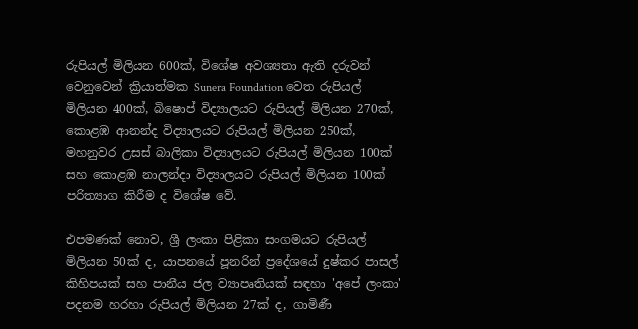රුපියල් මිලියන 600ක්, විශේෂ අවශ්‍යතා ඇති දරුවන් වෙනුවෙන් ක්‍රියාත්මක Sunera Foundation වෙත රුපියල් මිලියන 400ක්, බිෂොප් විද්‍යාලයට රුපියල් මිලියන 270ක්, කොළඹ ආනන්ද විද්‍යාලයට රුපියල් මිලියන 250ක්, මහනුවර උසස් බාලිකා විද්‍යාලයට රුපියල් මිලියන 100ක් සහ කොළඹ නාලන්දා විද්‍යාලයට රුපියල් මිලියන 100ක් පරිත්‍යාග කිරීම ද විශේෂ වේ.

එපමණක් නොව, ශ්‍රී ලංකා පිළිකා සංගමයට රුපියල් මිලියන 50ක් ද, යාපනයේ පූනරින් ප්‍රදේශයේ දුෂ්කර පාසල් කිහිපයක් සහ පානීය ජල ව්‍යාපෘතියක් සඳහා 'අපේ ලංකා' පදනම හරහා රුපියල් මිලියන 27ක් ද, ගාමිණී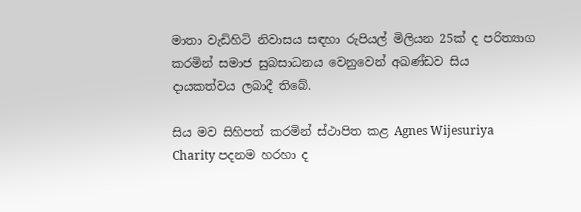මාතා වැඩිහිටි නිවාසය සඳහා රුපියල් මිලියන 25ක් ද පරිත්‍යාග කරමින් සමාජ සුබසාධනය වෙනුවෙන් අඛණ්ඩව සිය දායකත්වය ලබාදී තිබේ.

සිය මව සිහිපත් කරමින් ස්ථාපිත කළ Agnes Wijesuriya Charity පදනම හරහා ද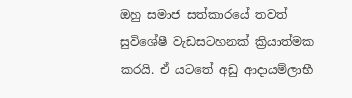ඔහු සමාජ සත්කාරයේ තවත් සුවිශේෂී වැඩසටහනක් ක්‍රියාත්මක කරයි. ඒ යටතේ අඩු ආදායම්ලාභී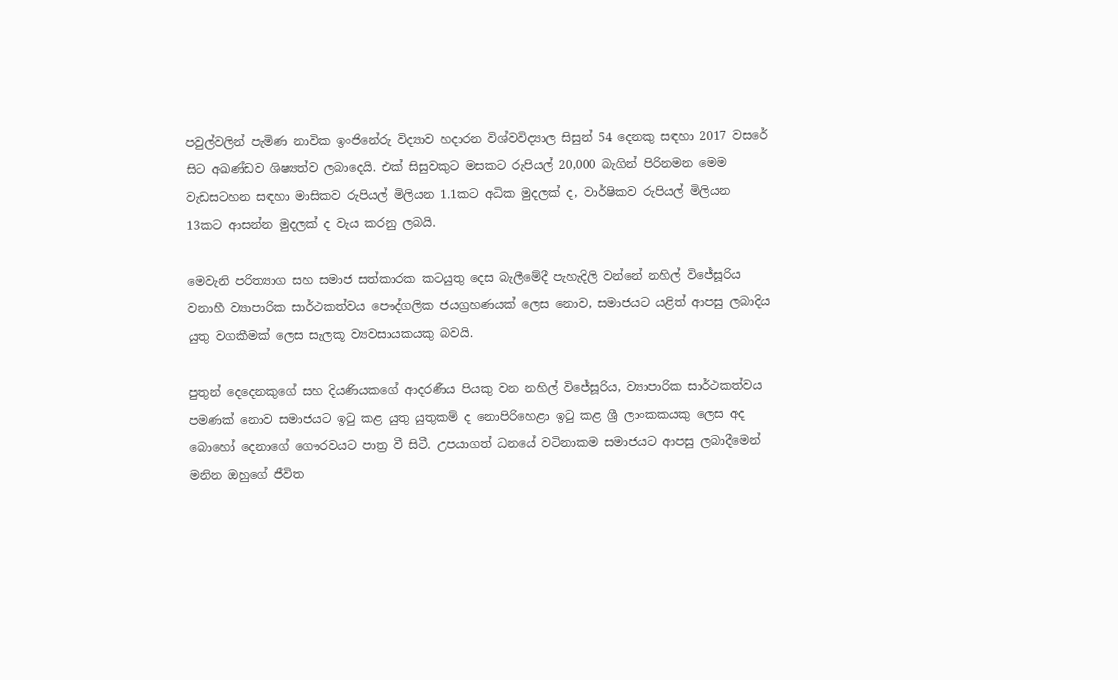පවුල්වලින් පැමිණ නාවික ඉංජිනේරු විද්‍යාව හදාරන විශ්වවිද්‍යාල සිසුන් 54 දෙනකු සඳහා 2017 වසරේ සිට අඛණ්ඩව ශිෂ්‍යත්ව ලබාදෙයි. එක් සිසුවකුට මසකට රුපියල් 20,000 බැගින් පිරිනමන මෙම වැඩසටහන සඳහා මාසිකව රුපියල් මිලියන 1.1කට අධික මුදලක් ද, වාර්ෂිකව රුපියල් මිලියන 13කට ආසන්න මුදලක් ද වැය කරනු ලබයි.

මෙවැනි පරිත්‍යාග සහ සමාජ සත්කාරක කටයුතු දෙස බැලීමේදී පැහැදිලි වන්නේ නහිල් විජේසූරිය වනාහී ව්‍යාපාරික සාර්ථකත්වය පෞද්ගලික ජයග්‍රහණයක් ලෙස නොව, සමාජයට යළිත් ආපසු ලබාදිය යුතු වගකීමක් ලෙස සැලකූ ව්‍යවසායකයකු බවයි.

පුතුන් දෙදෙනකුගේ සහ දියණියකගේ ආදරණීය පියකු වන නහිල් විජේසූරිය, ව්‍යාපාරික සාර්ථකත්වය පමණක් නොව සමාජයට ඉටු කළ යුතු යුතුකම් ද නොපිරිහෙළා ඉටු කළ ශ්‍රී ලාංකකයකු ලෙස අද බොහෝ දෙනාගේ ගෞරවයට පාත්‍ර වී සිටී. උපයාගත් ධනයේ වටිනාකම සමාජයට ආපසු ලබාදීමෙන් මනින ඔහුගේ ජීවිත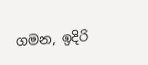ගමන, ඉදිරි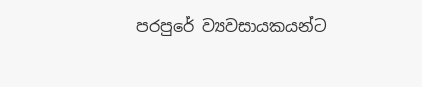පරපුරේ ව්‍යවසායකයන්ට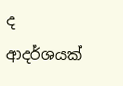ද ආදර්ශයක්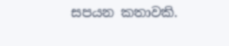සපයන කතාවකි.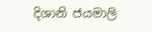දිශානි ජයමාලි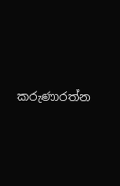කරුණාරත්න